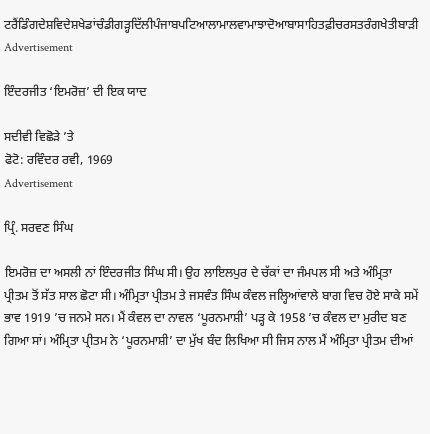ਟਰੈਂਡਿੰਗਦੇਸ਼ਵਿਦੇਸ਼ਖੇਡਾਂਚੰਡੀਗੜ੍ਹਦਿੱਲੀਪੰਜਾਬਪਟਿਆਲਾਮਾਲਵਾਮਾਝਾਦੋਆਬਾਸਾਹਿਤਫ਼ੀਚਰਸਤਰੰਗਖੇਤੀਬਾੜੀ
Advertisement

ਇੰਦਰਜੀਤ ‘ਇਮਰੋਜ਼’ ਦੀ ਇਕ ਯਾਦ

ਸਦੀਵੀ ਵਿਛੋੜੇ ’ਤੇ
ਫੋਟੋ: ਰਵਿੰਦਰ ਰਵੀ, 1969
Advertisement

ਪ੍ਰਿੰ. ਸਰਵਣ ਸਿੰਘ

ਇਮਰੋਜ਼ ਦਾ ਅਸਲੀ ਨਾਂ ਇੰਦਰਜੀਤ ਸਿੰਘ ਸੀ। ਉਹ ਲਾਇਲਪੁਰ ਦੇ ਚੱਕਾਂ ਦਾ ਜੰਮਪਲ ਸੀ ਅਤੇ ਅੰਮ੍ਰਿਤਾ ਪ੍ਰੀਤਮ ਤੋਂ ਸੱਤ ਸਾਲ ਛੋਟਾ ਸੀ। ਅੰਮ੍ਰਿਤਾ ਪ੍ਰੀਤਮ ਤੇ ਜਸਵੰਤ ਸਿੰਘ ਕੰਵਲ ਜਲ੍ਹਿਆਂਵਾਲੇ ਬਾਗ ਵਿਚ ਹੋਏ ਸਾਕੇ ਸਮੇਂ ਭਾਵ 1919 ’ਚ ਜਨਮੇ ਸਨ। ਮੈਂ ਕੰਵਲ ਦਾ ਨਾਵਲ ‘ਪੂਰਨਮਾਸ਼ੀ’ ਪੜ੍ਹ ਕੇ 1958 ’ਚ ਕੰਵਲ ਦਾ ਮੁਰੀਦ ਬਣ ਗਿਆ ਸਾਂ। ਅੰਮ੍ਰਿਤਾ ਪ੍ਰੀਤਮ ਨੇ ‘ਪੂਰਨਮਾਸ਼ੀ’ ਦਾ ਮੁੱਖ ਬੰਦ ਲਿਖਿਆ ਸੀ ਜਿਸ ਨਾਲ ਮੈਂ ਅੰਮ੍ਰਿਤਾ ਪ੍ਰੀਤਮ ਦੀਆਂ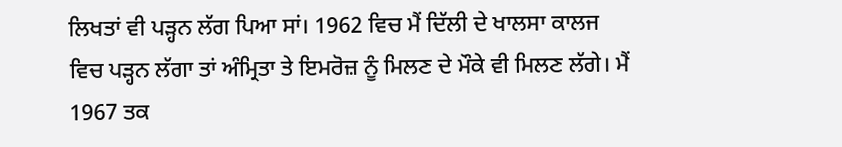ਲਿਖਤਾਂ ਵੀ ਪੜ੍ਹਨ ਲੱਗ ਪਿਆ ਸਾਂ। 1962 ਵਿਚ ਮੈਂ ਦਿੱਲੀ ਦੇ ਖਾਲਸਾ ਕਾਲਜ ਵਿਚ ਪੜ੍ਹਨ ਲੱਗਾ ਤਾਂ ਅੰਮ੍ਰਿਤਾ ਤੇ ਇਮਰੋਜ਼ ਨੂੰ ਮਿਲਣ ਦੇ ਮੌਕੇ ਵੀ ਮਿਲਣ ਲੱਗੇ। ਮੈਂ 1967 ਤਕ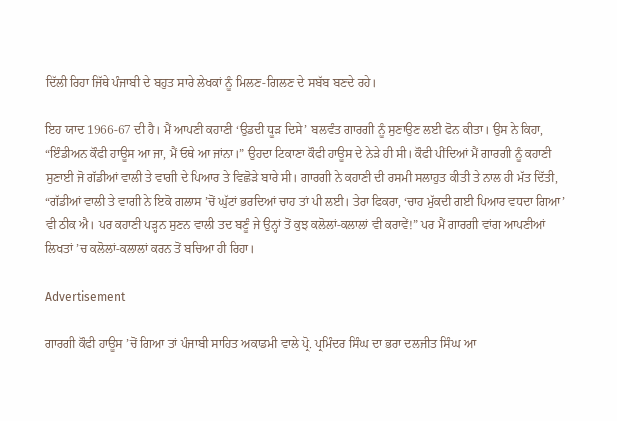ਦਿੱਲੀ ਰਿਹਾ ਜਿੱਥੇ ਪੰਜਾਬੀ ਦੇ ਬਹੁਤ ਸਾਰੇ ਲੇਖਕਾਂ ਨੂੰ ਮਿਲਣ-ਗਿਲਣ ਦੇ ਸਬੱਬ ਬਣਦੇ ਰਹੇ।

ਇਹ ਯਾਦ 1966-67 ਦੀ ਹੈ। ਮੈਂ ਆਪਣੀ ਕਹਾਣੀ ‘ਉਡਦੀ ਧੂੜ ਦਿਸੇ’ ਬਲਵੰਤ ਗਾਰਗੀ ਨੂੰ ਸੁਣਾਉਣ ਲਈ ਫੋਨ ਕੀਤਾ। ਉਸ ਨੇ ਕਿਹਾ, “ਇੰਡੀਅਨ ਕੌਫੀ ਹਾਊਸ ਆ ਜਾ, ਮੈਂ ਓਥੇ ਆ ਜਾਂਨਾ।” ਉਹਦਾ ਟਿਕਾਣਾ ਕੌਫੀ ਹਾਊਸ ਦੇ ਨੇੜੇ ਹੀ ਸੀ। ਕੌਫੀ ਪੀਂਦਿਆਂ ਮੈਂ ਗਾਰਗੀ ਨੂੰ ਕਹਾਣੀ ਸੁਣਾਈ ਜੋ ਗੱਡੀਆਂ ਵਾਲੀ ਤੇ ਵਾਗੀ ਦੇ ਪਿਆਰ ਤੇ ਵਿਛੋੜੇ ਬਾਰੇ ਸੀ। ਗਾਰਗੀ ਨੇ ਕਹਾਣੀ ਦੀ ਰਸਮੀ ਸਲਾਹੁਤ ਕੀਤੀ ਤੇ ਨਾਲ ਹੀ ਮੱਤ ਦਿੱਤੀ, “ਗੱਡੀਆਂ ਵਾਲੀ ਤੇ ਵਾਗੀ ਨੇ ਇਕੋ ਗਲਾਸ ’ਚੋਂ ਘੁੱਟਾਂ ਭਰਦਿਆਂ ਚਾਹ ਤਾਂ ਪੀ ਲਈ। ਤੇਰਾ ਫਿਕਰਾ, ‘ਚਾਹ ਮੁੱਕਦੀ ਗਈ ਪਿਆਰ ਵਧਦਾ ਗਿਆ’ ਵੀ ਠੀਕ ਐ। ਪਰ ਕਹਾਣੀ ਪੜ੍ਹਨ ਸੁਣਨ ਵਾਲੀ ਤਦ ਬਣੂੰ ਜੇ ਉਨ੍ਹਾਂ ਤੋਂ ਕੁਝ ਕਲੋਲਾਂ-ਕਲਾਲਾਂ ਵੀ ਕਰਾਵੇਂ!” ਪਰ ਮੈਂ ਗਾਰਗੀ ਵਾਂਗ ਆਪਣੀਆਂ ਲਿਖਤਾਂ ’ਚ ਕਲੋਲਾਂ-ਕਲਾਲਾਂ ਕਰਨ ਤੋਂ ਬਚਿਆ ਹੀ ਰਿਹਾ।

Advertisement

ਗਾਰਗੀ ਕੌਫੀ ਹਾਊਸ ’ਚੋਂ ਗਿਆ ਤਾਂ ਪੰਜਾਬੀ ਸਾਹਿਤ ਅਕਾਡਮੀ ਵਾਲੇ ਪ੍ਰੋ. ਪ੍ਰਮਿੰਦਰ ਸਿੰਘ ਦਾ ਭਰਾ ਦਲਜੀਤ ਸਿੰਘ ਆ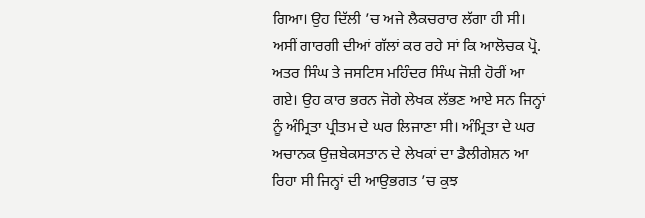ਗਿਆ। ਉਹ ਦਿੱਲੀ ’ਚ ਅਜੇ ਲੈਕਚਰਾਰ ਲੱਗਾ ਹੀ ਸੀ। ਅਸੀਂ ਗਾਰਗੀ ਦੀਆਂ ਗੱਲਾਂ ਕਰ ਰਹੇ ਸਾਂ ਕਿ ਆਲੋਚਕ ਪ੍ਰੋ. ਅਤਰ ਸਿੰਘ ਤੇ ਜਸਟਿਸ ਮਹਿੰਦਰ ਸਿੰਘ ਜੋਸ਼ੀ ਹੋਰੀਂ ਆ ਗਏ। ਉਹ ਕਾਰ ਭਰਨ ਜੋਗੇ ਲੇਖਕ ਲੱਭਣ ਆਏ ਸਨ ਜਿਨ੍ਹਾਂ ਨੂੰ ਅੰਮ੍ਰਿਤਾ ਪ੍ਰੀਤਮ ਦੇ ਘਰ ਲਿਜਾਣਾ ਸੀ। ਅੰਮ੍ਰਿਤਾ ਦੇ ਘਰ ਅਚਾਨਕ ਉਜ਼ਬੇਕਸਤਾਨ ਦੇ ਲੇਖਕਾਂ ਦਾ ਡੈਲੀਗੇਸ਼ਨ ਆ ਰਿਹਾ ਸੀ ਜਿਨ੍ਹਾਂ ਦੀ ਆਉਭਗਤ ’ਚ ਕੁਝ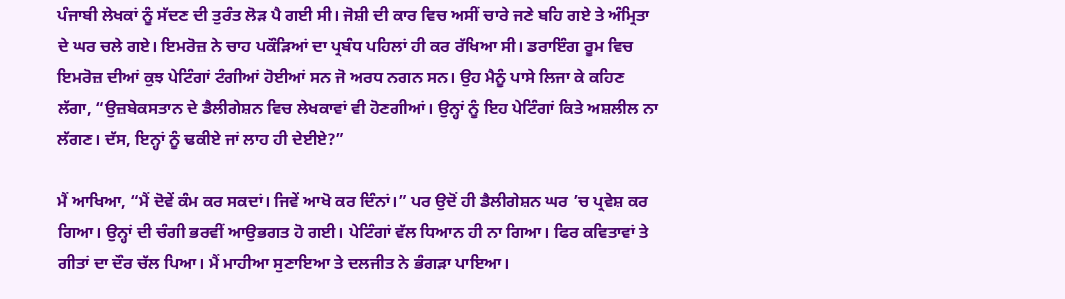ਪੰਜਾਬੀ ਲੇਖਕਾਂ ਨੂੰ ਸੱਦਣ ਦੀ ਤੁਰੰਤ ਲੋੜ ਪੈ ਗਈ ਸੀ। ਜੋਸ਼ੀ ਦੀ ਕਾਰ ਵਿਚ ਅਸੀਂ ਚਾਰੇ ਜਣੇ ਬਹਿ ਗਏ ਤੇ ਅੰਮ੍ਰਿਤਾ ਦੇ ਘਰ ਚਲੇ ਗਏ। ਇਮਰੋਜ਼ ਨੇ ਚਾਹ ਪਕੌੜਿਆਂ ਦਾ ਪ੍ਰਬੰਧ ਪਹਿਲਾਂ ਹੀ ਕਰ ਰੱਖਿਆ ਸੀ। ਡਰਾਇੰਗ ਰੂਮ ਵਿਚ ਇਮਰੋਜ਼ ਦੀਆਂ ਕੁਝ ਪੇਟਿੰਗਾਂ ਟੰਗੀਆਂ ਹੋਈਆਂ ਸਨ ਜੋ ਅਰਧ ਨਗਨ ਸਨ। ਉਹ ਮੈਨੂੰ ਪਾਸੇ ਲਿਜਾ ਕੇ ਕਹਿਣ ਲੱਗਾ, “ਉਜ਼ਬੇਕਸਤਾਨ ਦੇ ਡੈਲੀਗੇਸ਼ਨ ਵਿਚ ਲੇਖਕਾਵਾਂ ਵੀ ਹੋਣਗੀਆਂ। ਉਨ੍ਹਾਂ ਨੂੰ ਇਹ ਪੇਟਿੰਗਾਂ ਕਿਤੇ ਅਸ਼ਲੀਲ ਨਾ ਲੱਗਣ। ਦੱਸ, ਇਨ੍ਹਾਂ ਨੂੰ ਢਕੀਏ ਜਾਂ ਲਾਹ ਹੀ ਦੇਈਏ?”

ਮੈਂ ਆਖਿਆ, “ਮੈਂ ਦੋਵੇਂ ਕੰਮ ਕਰ ਸਕਦਾਂ। ਜਿਵੇਂ ਆਖੋ ਕਰ ਦਿੰਨਾਂ।” ਪਰ ਉਦੋਂ ਹੀ ਡੈਲੀਗੇਸ਼ਨ ਘਰ ’ਚ ਪ੍ਰਵੇਸ਼ ਕਰ ਗਿਆ। ਉਨ੍ਹਾਂ ਦੀ ਚੰਗੀ ਭਰਵੀਂ ਆਉਭਗਤ ਹੋ ਗਈ। ਪੇਟਿੰਗਾਂ ਵੱਲ ਧਿਆਨ ਹੀ ਨਾ ਗਿਆ। ਫਿਰ ਕਵਿਤਾਵਾਂ ਤੇ ਗੀਤਾਂ ਦਾ ਦੌਰ ਚੱਲ ਪਿਆ। ਮੈਂ ਮਾਹੀਆ ਸੁਣਾਇਆ ਤੇ ਦਲਜੀਤ ਨੇ ਭੰਗੜਾ ਪਾਇਆ।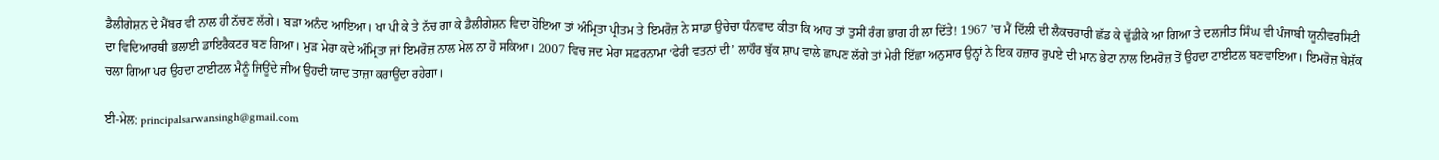ਡੈਲੀਗੇਸ਼ਨ ਦੇ ਮੈਂਬਰ ਵੀ ਨਾਲ ਹੀ ਨੱਚਣ ਲੱਗੇ। ਬੜਾ ਅਨੰਦ ਆਇਆ। ਖਾ ਪੀ ਕੇ ਤੇ ਨੱਚ ਗਾ ਕੇ ਡੈਲੀਗੇਸ਼ਨ ਵਿਦਾ ਹੋਇਆ ਤਾਂ ਅੰਮ੍ਰਿਤਾ ਪ੍ਰੀਤਮ ਤੇ ਇਮਰੋਜ਼ ਨੇ ਸਾਡਾ ਉਚੇਚਾ ਧੰਨਵਾਦ ਕੀਤਾ ਕਿ ਆਹ ਤਾਂ ਤੁਸੀਂ ਰੰਗ ਭਾਗ ਹੀ ਲਾ ਦਿੱਤੇ! 1967 ’ਚ ਮੈਂ ਦਿੱਲੀ ਦੀ ਲੈਕਚਰਾਰੀ ਛੱਡ ਕੇ ਢੁੱਡੀਕੇ ਆ ਗਿਆ ਤੇ ਦਲਜੀਤ ਸਿੰਘ ਵੀ ਪੰਜਾਬੀ ਯੂਨੀਵਰਸਿਟੀ ਦਾ ਵਿਦਿਆਰਥੀ ਭਲਾਈ ਡਾਇਰੈਕਟਰ ਬਣ ਗਿਆ। ਮੁੜ ਮੇਰਾ ਕਦੇ ਅੰਮ੍ਰਿਤਾ ਜਾਂ ਇਮਰੋਜ਼ ਨਾਲ ਮੇਲ ਨਾ ਹੋ ਸਕਿਆ। 2007 ਵਿਚ ਜਦ ਮੇਰਾ ਸਫ਼ਰਨਾਮਾ ‘ਫੇਰੀ ਵਤਨਾਂ ਦੀ’ ਲਾਹੌਰ ਬੁੱਕ ਸ਼ਾਪ ਵਾਲੇ ਛਾਪਣ ਲੱਗੇ ਤਾਂ ਮੇਰੀ ਇੱਛਾ ਅਨੁਸਾਰ ਉਨ੍ਹਾਂ ਨੇ ਇਕ ਹਜ਼ਾਰ ਰੁਪਏ ਦੀ ਮਾਨ ਭੇਟਾ ਨਾਲ ਇਮਰੋਜ਼ ਤੋਂ ਉਹਦਾ ਟਾਈਟਲ ਬਣਵਾਇਆ। ਇਮਰੋਜ਼ ਬੇਸ਼ੱਕ ਚਲਾ ਗਿਆ ਪਰ ਉਹਦਾ ਟਾਈਟਲ ਮੈਨੂੰ ਜਿਊਂਦੇ ਜੀਅ ਉਹਦੀ ਯਾਦ ਤਾਜ਼ਾ ਕਰਾਉਂਦਾ ਰਹੇਗਾ।

ਈ-ਮੇਲ: principalsarwansingh@gmail.com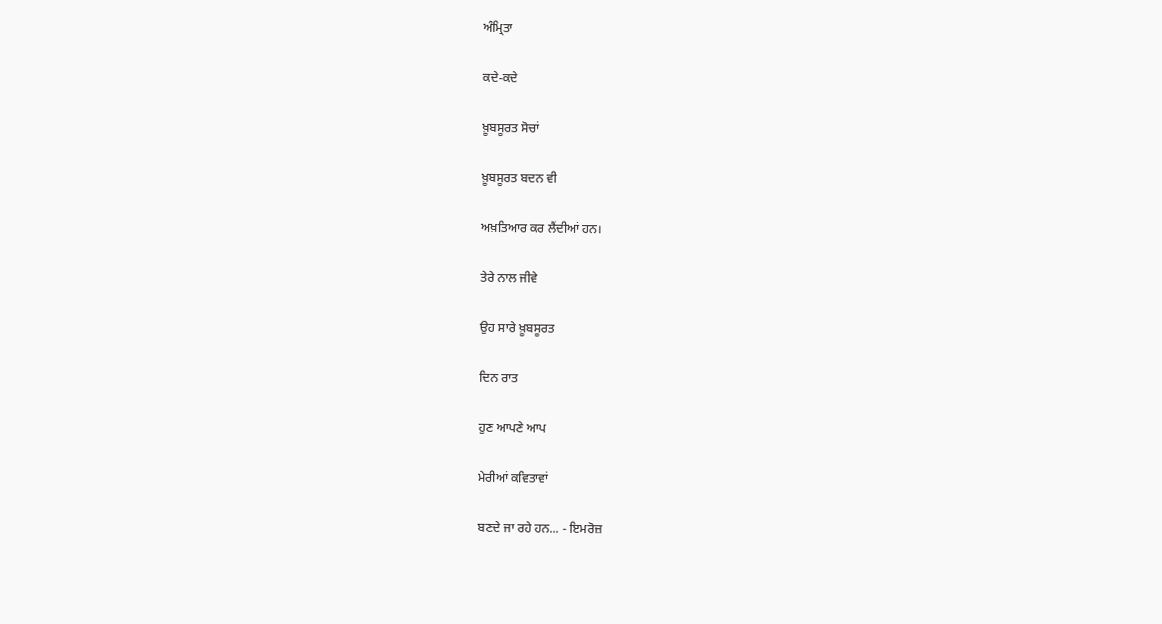ਅੰਮ੍ਰਿਤਾ

ਕਦੇ-ਕਦੇ

ਖ਼ੂਬਸੂਰਤ ਸੋਚਾਂ

ਖ਼ੂਬਸੂਰਤ ਬਦਨ ਵੀ

ਅਖ਼ਤਿਆਰ ਕਰ ਲੈਂਦੀਆਂ ਹਨ।

ਤੇਰੇ ਨਾਲ ਜੀਵੇ

ਉਹ ਸਾਰੇ ਖ਼ੂਬਸੂਰਤ

ਦਿਨ ਰਾਤ

ਹੁਣ ਆਪਣੇ ਆਪ

ਮੇਰੀਆਂ ਕਵਿਤਾਵਾਂ

ਬਣਦੇ ਜਾ ਰਹੇ ਹਨ... - ਇਮਰੋਜ਼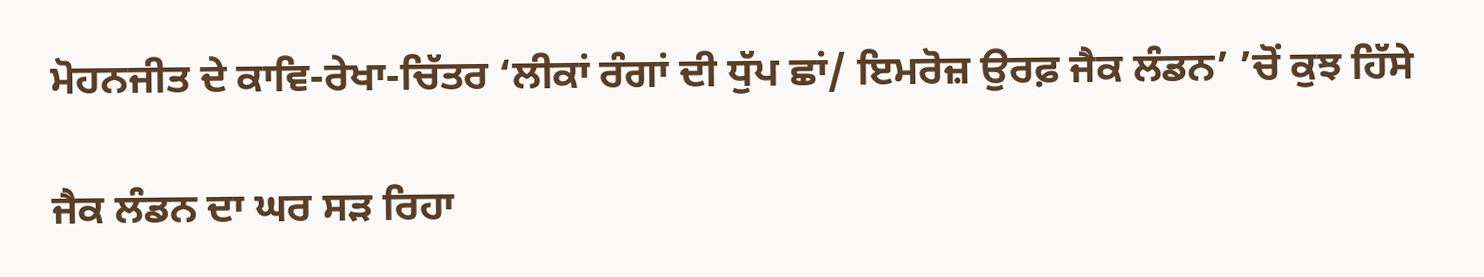ਮੋਹਨਜੀਤ ਦੇ ਕਾਵਿ-ਰੇਖਾ-ਚਿੱਤਰ ‘ਲੀਕਾਂ ਰੰਗਾਂ ਦੀ ਧੁੱਪ ਛਾਂ/ ਇਮਰੋਜ਼ ਉਰਫ਼ ਜੈਕ ਲੰਡਨ’ ’ਚੋਂ ਕੁਝ ਹਿੱਸੇ

ਜੈਕ ਲੰਡਨ ਦਾ ਘਰ ਸੜ ਰਿਹਾ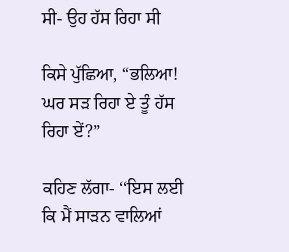ਸੀ- ਉਹ ਹੱਸ ਰਿਹਾ ਸੀ

ਕਿਸੇ ਪੁੱਛਿਆ, “ਭਲਿਆ! ਘਰ ਸੜ ਰਿਹਾ ਏ ਤੂੰ ਹੱਸ ਰਿਹਾ ਏਂ?”

ਕਹਿਣ ਲੱਗਾ- ‘‘ਇਸ ਲਈ ਕਿ ਮੈਂ ਸਾੜਨ ਵਾਲਿਆਂ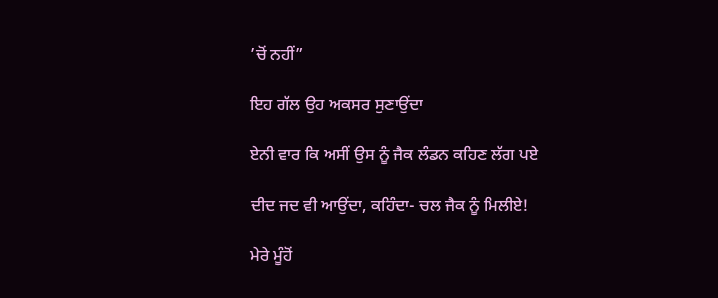’ਚੋਂ ਨਹੀਂ”

ਇਹ ਗੱਲ ਉਹ ਅਕਸਰ ਸੁਣਾਉਂਦਾ

ਏਨੀ ਵਾਰ ਕਿ ਅਸੀਂ ਉਸ ਨੂੰ ਜੈਕ ਲੰਡਨ ਕਹਿਣ ਲੱਗ ਪਏ

ਦੀਦ ਜਦ ਵੀ ਆਉਂਦਾ, ਕਹਿੰਦਾ- ਚਲ ਜੈਕ ਨੂੰ ਮਿਲੀਏ!

ਮੇਰੇ ਮੂੰਹੋਂ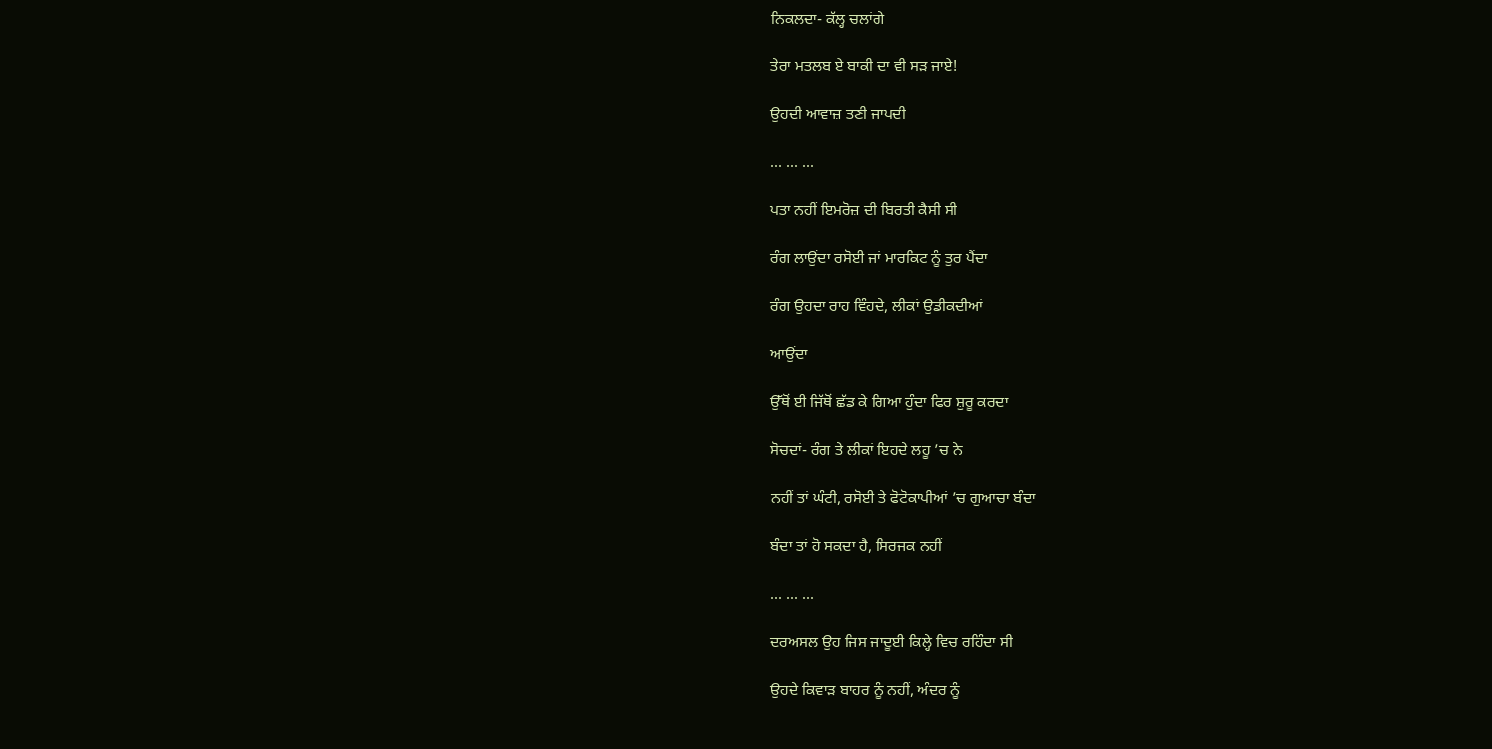ਨਿਕਲਦਾ- ਕੱਲ੍ਹ ਚਲਾਂਗੇ

ਤੇਰਾ ਮਤਲਬ ਏ ਬਾਕੀ ਦਾ ਵੀ ਸੜ ਜਾਏ!

ਉਹਦੀ ਆਵਾਜ਼ ਤਣੀ ਜਾਪਦੀ

... ... ...

ਪਤਾ ਨਹੀਂ ਇਮਰੋਜ਼ ਦੀ ਬਿਰਤੀ ਕੈਸੀ ਸੀ

ਰੰਗ ਲਾਉਂਦਾ ਰਸੋਈ ਜਾਂ ਮਾਰਕਿਟ ਨੂੰ ਤੁਰ ਪੈਂਦਾ

ਰੰਗ ਉਹਦਾ ਰਾਹ ਵਿੰਹਦੇ, ਲੀਕਾਂ ਉਡੀਕਦੀਆਂ

ਆਉਂਦਾ

ਉੱਥੋਂ ਈ ਜਿੱਥੋਂ ਛੱਡ ਕੇ ਗਿਆ ਹੁੰਦਾ ਫਿਰ ਸ਼ੁਰੂ ਕਰਦਾ

ਸੋਚਦਾਂ- ਰੰਗ ਤੇ ਲੀਕਾਂ ਇਹਦੇ ਲਹੂ ’ਚ ਨੇ

ਨਹੀਂ ਤਾਂ ਘੰਟੀ, ਰਸੋਈ ਤੇ ਫੋਟੋਕਾਪੀਆਂ ’ਚ ਗੁਆਚਾ ਬੰਦਾ

ਬੰਦਾ ਤਾਂ ਹੋ ਸਕਦਾ ਹੈ, ਸਿਰਜਕ ਨਹੀਂ

... ... ...

ਦਰਅਸਲ ਉਹ ਜਿਸ ਜਾਦੂਈ ਕਿਲ੍ਹੇ ਵਿਚ ਰਹਿੰਦਾ ਸੀ

ਉਹਦੇ ਕਿਵਾੜ ਬਾਹਰ ਨੂੰ ਨਹੀਂ, ਅੰਦਰ ਨੂੰ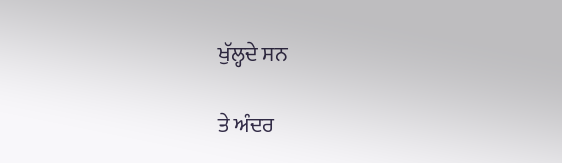ਖੁੱਲ੍ਹਦੇ ਸਨ

ਤੇ ਅੰਦਰ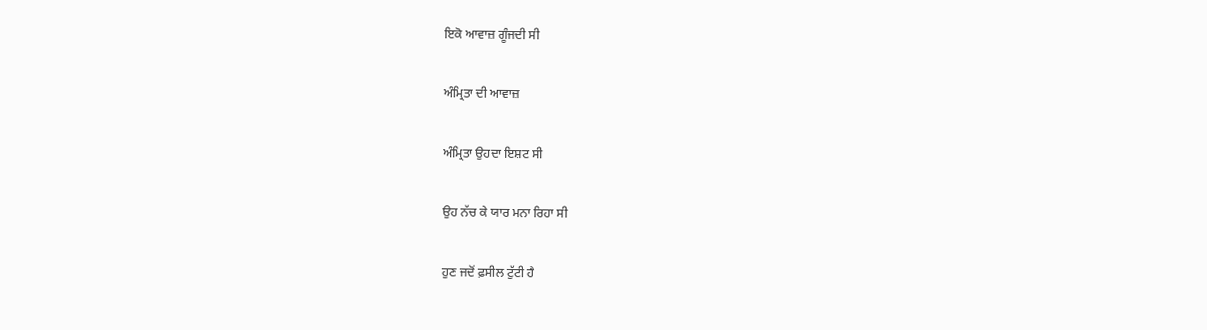ਇਕੋ ਆਵਾਜ਼ ਗੂੰਜਦੀ ਸੀ

ਅੰਮ੍ਰਿਤਾ ਦੀ ਆਵਾਜ਼

ਅੰਮ੍ਰਿਤਾ ਉਹਦਾ ਇਸ਼ਟ ਸੀ

ਉਹ ਨੱਚ ਕੇ ਯਾਰ ਮਨਾ ਰਿਹਾ ਸੀ

ਹੁਣ ਜਦੋਂ ਫ਼ਸੀਲ ਟੁੱਟੀ ਹੈ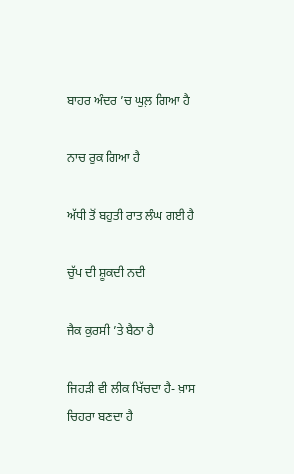ਬਾਹਰ ਅੰਦਰ ’ਚ ਘੁਲ਼ ਗਿਆ ਹੈ

ਨਾਚ ਰੁਕ ਗਿਆ ਹੈ

ਅੱਧੀ ਤੋਂ ਬਹੁਤੀ ਰਾਤ ਲੰਘ ਗਈ ਹੈ

ਚੁੱਪ ਦੀ ਸ਼ੂਕਦੀ ਨਦੀ

ਜੈਕ ਕੁਰਸੀ ’ਤੇ ਬੈਠਾ ਹੈ

ਜਿਹੜੀ ਵੀ ਲੀਕ ਖਿੱਚਦਾ ਹੈ- ਖ਼ਾਸ ਚਿਹਰਾ ਬਣਦਾ ਹੈ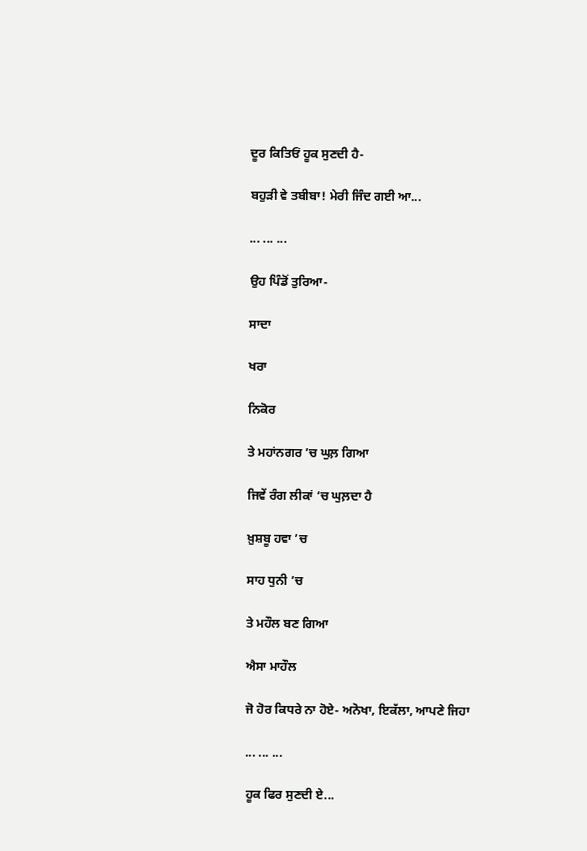ਦੂਰ ਕਿਤਿਓਂ ਹੂਕ ਸੁਣਦੀ ਹੈ-

ਬਹੁੜੀ ਵੇ ਤਬੀਬਾ! ਮੇਰੀ ਜਿੰਦ ਗਈ ਆ...

... ... ...

ਉਹ ਪਿੰਡੋਂ ਤੁਰਿਆ-

ਸਾਦਾ

ਖਰਾ

ਨਿਕੋਰ

ਤੇ ਮਹਾਂਨਗਰ ’ਚ ਘੁਲ਼ ਗਿਆ

ਜਿਵੇਂ ਰੰਗ ਲੀਕਾਂ ‘ਚ ਘੁਲ਼ਦਾ ਹੈ

ਖ਼ੁਸ਼ਬੂ ਹਵਾ ’ਚ

ਸਾਹ ਧੁਨੀ ’ਚ

ਤੇ ਮਹੌਲ ਬਣ ਗਿਆ

ਐਸਾ ਮਾਹੌਲ

ਜੋ ਹੋਰ ਕਿਧਰੇ ਨਾ ਹੋਏ- ਅਨੋਖਾ, ਇਕੱਲਾ, ਆਪਣੇ ਜਿਹਾ

... ... ...

ਹੂਕ ਫਿਰ ਸੁਣਦੀ ਏ...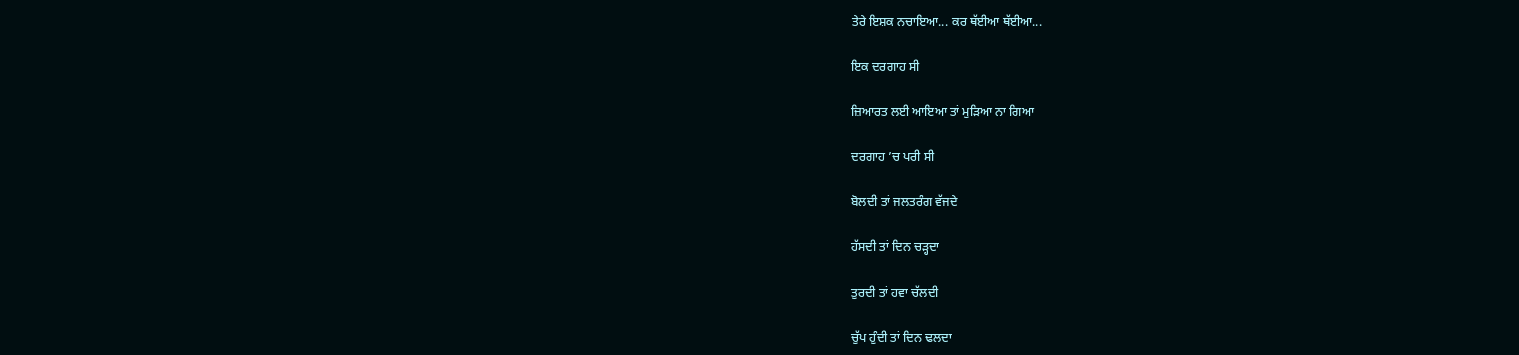ਤੇਰੇ ਇਸ਼ਕ ਨਚਾਇਆ... ਕਰ ਥੱਈਆ ਥੱਈਆ...

ਇਕ ਦਰਗਾਹ ਸੀ

ਜ਼ਿਆਰਤ ਲਈ ਆਇਆ ਤਾਂ ਮੁੜਿਆ ਨਾ ਗਿਆ

ਦਰਗਾਹ ’ਚ ਪਰੀ ਸੀ

ਬੋਲਦੀ ਤਾਂ ਜਲਤਰੰਗ ਵੱਜਦੇ

ਹੱਸਦੀ ਤਾਂ ਦਿਨ ਚੜ੍ਹਦਾ

ਤੁਰਦੀ ਤਾਂ ਹਵਾ ਚੱਲਦੀ

ਚੁੱਪ ਹੁੰਦੀ ਤਾਂ ਦਿਨ ਢਲਦਾ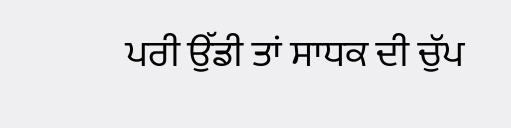ਪਰੀ ਉੱਡੀ ਤਾਂ ਸਾਧਕ ਦੀ ਚੁੱਪ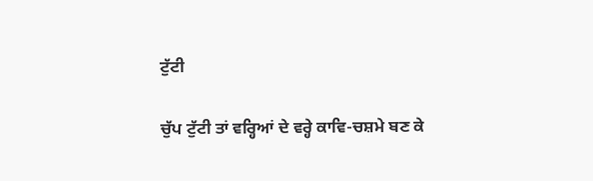ਟੁੱਟੀ

ਚੁੱਪ ਟੁੱਟੀ ਤਾਂ ਵਰ੍ਹਿਆਂ ਦੇ ਵਰ੍ਹੇ ਕਾਵਿ-ਚਸ਼ਮੇ ਬਣ ਕੇ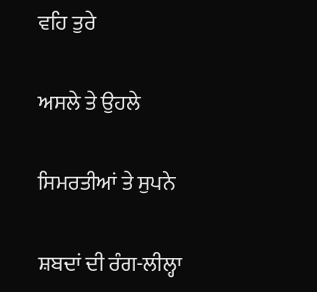ਵਹਿ ਤੁਰੇ

ਅਸਲੇ ਤੇ ਉਹਲੇ

ਸਿਮਰਤੀਆਂ ਤੇ ਸੁਪਨੇ

ਸ਼ਬਦਾਂ ਦੀ ਰੰਗ-ਲੀਲ੍ਹਾ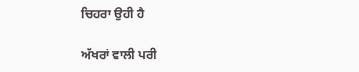ਚਿਹਰਾ ਉਹੀ ਹੈ

ਅੱਖਰਾਂ ਵਾਲੀ ਪਰੀ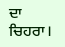ਦਾ ਚਿਹਰਾ।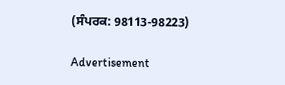(ਸੰਪਰਕ: 98113-98223)

Advertisement